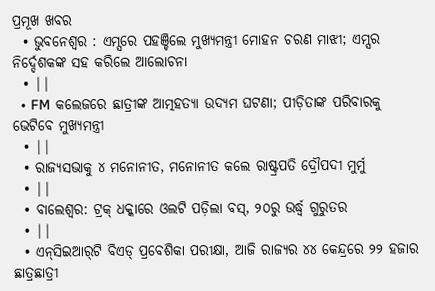ପ୍ରମୂଖ ଖବର
  • ଭୁବନେଶ୍ୱର : ଏମ୍ସରେ ପହଞ୍ଚିଲେ ମୁଖ୍ୟମନ୍ତ୍ରୀ ମୋହନ ଚରଣ ମାଝୀ; ଏମ୍ସର ନିର୍ଦ୍ଦେଶକଙ୍କ ସହ କରିଲେ ଆଲୋଚନା
  • ||
  • FM କଲେଜରେ ଛାତ୍ରୀଙ୍କ ଆତ୍ମହତ୍ୟା ଉଦ୍ୟମ ଘଟଣା; ପୀଡ଼ିତାଙ୍କ ପରିବାରକୁ ଭେଟିବେ ମୁଖ୍ୟମନ୍ତ୍ରୀ
  • ||
  • ରାଜ୍ୟସଭାକୁ ୪ ମନୋନୀତ, ମନୋନୀତ କଲେ ରାଷ୍ଟ୍ରପତି ଦ୍ରୌପଦୀ ମୁର୍ମୁ
  • ||
  • ବାଲେଶ୍ବର: ଟ୍ରକ୍‌ ଧକ୍କାରେ ଓଲଟି ପଡ଼ିଲା ବସ୍‌, ୨୦ରୁ ଉର୍ଦ୍ଧ୍ୱ ଗୁରୁତର
  • ||
  • ଏନ୍‌ସିଇଆର୍‌ଟି ବିଏଡ୍‌ ପ୍ରବେଶିକା ପରୀକ୍ଷା, ଆଜି ରାଜ୍ୟର ୪୪ କେନ୍ଦ୍ରରେ ୨୨ ହଜାର ଛାତ୍ରଛାତ୍ରୀ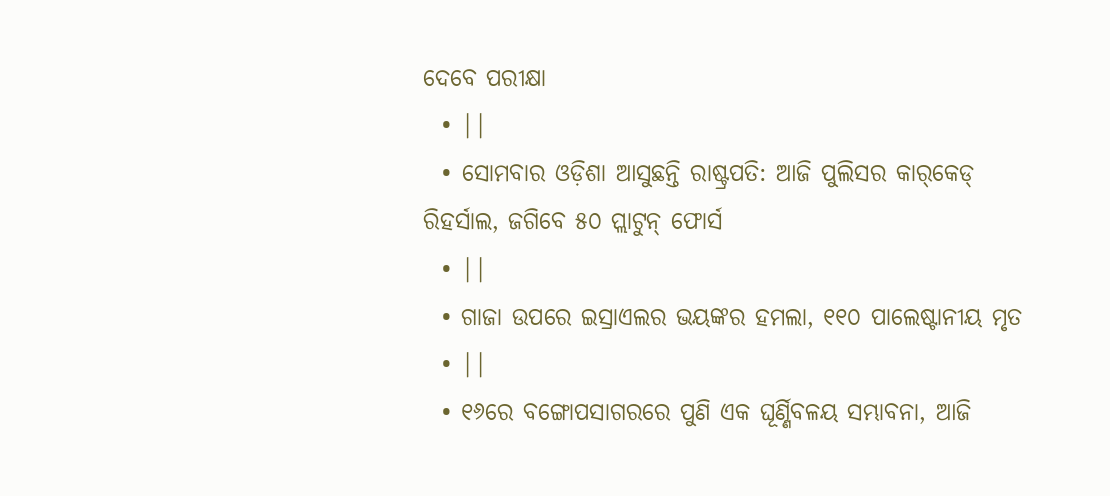ଦେବେ ପରୀକ୍ଷା
  • ||
  • ସୋମବାର ଓଡ଼ିଶା ଆସୁଛନ୍ତି ରାଷ୍ଟ୍ରପତି: ଆଜି ପୁଲିସର କାର୍‌କେଡ୍‌ ରିହର୍ସାଲ, ଜଗିବେ ୫୦ ପ୍ଲାଟୁନ୍‌ ଫୋର୍ସ
  • ||
  • ଗାଜା ଉପରେ ଇସ୍ରାଏଲର ଭୟଙ୍କର ହମଲା, ୧୧୦ ପାଲେଷ୍ଟାନୀୟ ମୃତ
  • ||
  • ୧୬ରେ ବଙ୍ଗୋପସାଗରରେ ପୁଣି ଏକ ଘୂର୍ଣ୍ଣିବଳୟ ସମ୍ଭାବନା, ଆଜି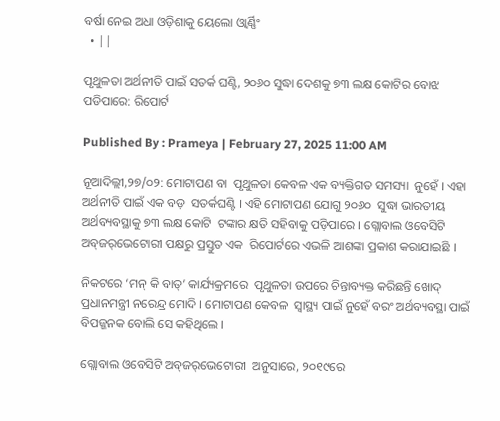ବର୍ଷା ନେଇ ଅଧା ଓଡ଼ିଶାକୁ ୟେଲୋ ଓ୍ବାର୍ଣ୍ଣିଂ
  • ||

ପୃଥୁଳତା ଅର୍ଥନୀତି ପାଇଁ ସତର୍କ ଘଣ୍ଟି, ୨୦୬୦ ସୁଦ୍ଧା ଦେଶକୁ ୭୩ ଲକ୍ଷ କୋଟିର ବୋଝ ପଡିପାରେ: ରିପୋର୍ଟ

Published By : Prameya | February 27, 2025 11:00 AM

ନୂଆଦିଲ୍ଲୀ,୨୭/୦୨: ମୋଟାପଣ ବା  ପୃଥୁଳତା କେବଳ ଏକ ବ୍ୟକ୍ତିଗତ ସମସ୍ୟା  ନୁହେଁ । ଏହା ଅର୍ଥନୀତି ପାଇଁ ଏକ ବଡ଼  ସତର୍କଘଣ୍ଟି । ଏହି ମୋଟାପଣ ଯୋଗୁ ୨୦୬୦  ସୁଦ୍ଧା ଭାରତୀୟ ଅର୍ଥବ୍ୟବସ୍ଥାକୁ ୭୩ ଲକ୍ଷ କୋଟି  ଟଙ୍କାର କ୍ଷତି ସହିବାକୁ ପଡ଼ିପାରେ । ଗ୍ଲୋବାଲ ଓବେସିଟି ଅବ୍‌ଜର୍‌ଭେଟୋରୀ ପକ୍ଷରୁ ପ୍ରସ୍ତୁତ ଏକ  ରିପୋର୍ଟରେ ଏଭଳି ଆଶଙ୍କା ପ୍ରକାଶ କରାଯାଇଛି ।

ନିକଟରେ ‘ମନ୍‌ କି ବାତ୍‌’ କାର୍ଯ୍ୟକ୍ରମରେ  ପୃଥୁଳତା ଉପରେ ଚିନ୍ତାବ୍ୟକ୍ତ କରିଛନ୍ତି ଖୋଦ୍‌  ପ୍ରଧାନମନ୍ତ୍ରୀ ନରେନ୍ଦ୍ର ମୋଦି । ମୋଟାପଣ କେବଳ  ସ୍ୱାସ୍ଥ୍ୟ ପାଇଁ ନୁହେଁ ବରଂ ଅର୍ଥବ୍ୟବସ୍ଥା ପାଇଁ  ବିପଜ୍ଜନକ ବୋଲି ସେ କହିଥିଲେ ।

ଗ୍ଲୋବାଲ ଓବେସିଟି ଅବ୍‌ଜର୍‌ଭେଟୋରୀ  ଅନୁସାରେ, ୨୦୧୯ରେ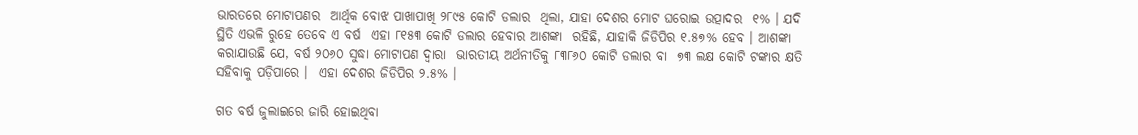ଭାରତରେ ମୋଟାପଣର  ଆର୍ଥିକ ବୋଝ ପାଖାପାଖି ୨୮୯୫ କୋଟି ଡଲାର  ଥିଲା, ଯାହା ଦେଶର ମୋଟ ଘରୋଇ ଉତ୍ପାଦର  ୧% । ଯଦି ସ୍ଥିତି ଏଭଳି ରୁହେ ତେବେ ଏ ବର୍ଷ  ଏହା ୮୧୫୩ କୋଟି ଡଲାର ହେବାର ଆଶଙ୍କା  ରହିଛି, ଯାହାକି ଜିଡିପିର ୧.୫୭% ହେବ । ଆଶଙ୍କା  କରାଯାଉଛି ଯେ, ବର୍ଷ ୨୦୬୦ ସୁଦ୍ଧା ମୋଟାପଣ ଦ୍ୱାରା  ଭାରତୀୟ ଅର୍ଥନୀତିକୁ ୮୩୮୬୦ କୋଟି ଡଲାର ବା  ୭୩ ଲକ୍ଷ କୋଟି ଟଙ୍କାର କ୍ଷତି ସହିବାକୁ ପଡ଼ିପାରେ ।  ଏହା ଦେଶର ଜିଡିପିର ୨.୫% ।

ଗତ ବର୍ଷ ଜୁଲାଇରେ ଜାରି ହୋଇଥିବା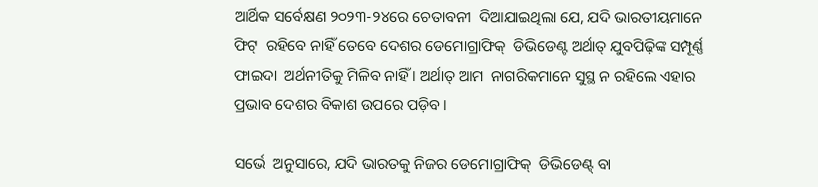ଆର୍ଥିକ ସର୍ବେକ୍ଷଣ ୨୦୨୩-୨୪ରେ ଚେତାବନୀ  ଦିଆଯାଇଥିଲା ଯେ, ଯଦି ଭାରତୀୟମାନେ ଫିଟ୍‌  ରହିବେ ନାହିଁ ତେବେ ଦେଶର ଡେମୋଗ୍ରାଫିକ୍‌  ଡିଭିଡେଣ୍ଟ ଅର୍ଥାତ୍‌ ଯୁବପିଢ଼ିଙ୍କ ସମ୍ପୂର୍ଣ୍ଣ ଫାଇଦା  ଅର୍ଥନୀତିକୁ ମିଳିବ ନାହିଁ । ଅର୍ଥାତ୍‌ ଆମ  ନାଗରିକମାନେ ସୁସ୍ଥ ନ ରହିଲେ ଏହାର  ପ୍ରଭାବ ଦେଶର ବିକାଶ ଉପରେ ପଡ଼ିବ ।

ସର୍ଭେ  ଅନୁସାରେ, ଯଦି ଭାରତକୁ ନିଜର ଡେମୋଗ୍ରାଫିକ୍‌  ଡିଭିଡେଣ୍ଟ୍‌ ବା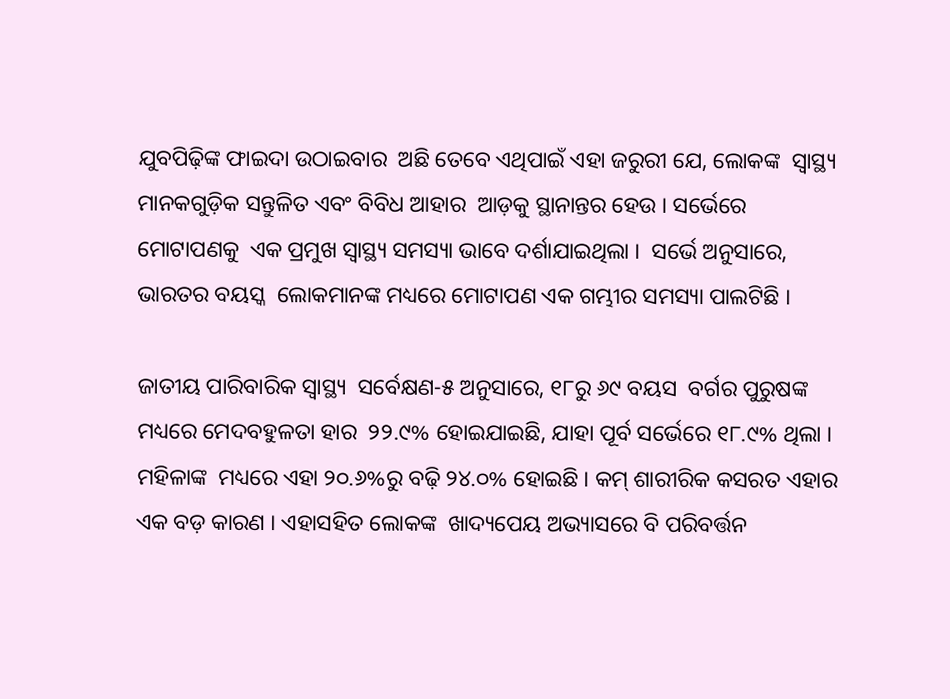ଯୁବପିଢ଼ିଙ୍କ ଫାଇଦା ଉଠାଇବାର  ଅଛି ତେବେ ଏଥିପାଇଁ ଏହା ଜରୁରୀ ଯେ, ଲୋକଙ୍କ  ସ୍ୱାସ୍ଥ୍ୟ ମାନକଗୁଡ଼ିକ ସନ୍ତୁଳିତ ଏବଂ ବିବିଧ ଆହାର  ଆଡ଼କୁ ସ୍ଥାନାନ୍ତର ହେଉ । ସର୍ଭେରେ ମୋଟାପଣକୁ  ଏକ ପ୍ରମୁଖ ସ୍ୱାସ୍ଥ୍ୟ ସମସ୍ୟା ଭାବେ ଦର୍ଶାଯାଇଥିଲା ।  ସର୍ଭେ ଅନୁସାରେ, ଭାରତର ବୟସ୍କ  ଲୋକମାନଙ୍କ ମଧ୍ୟରେ ମୋଟାପଣ ଏକ ଗମ୍ଭୀର ସମସ୍ୟା ପାଲଟିଛି ।

ଜାତୀୟ ପାରିବାରିକ ସ୍ୱାସ୍ଥ୍ୟ  ସର୍ବେକ୍ଷଣ-୫ ଅନୁସାରେ, ୧୮ରୁ ୬୯ ବୟସ  ବର୍ଗର ପୁରୁଷଙ୍କ ମଧ୍ୟରେ ମେଦବହୁଳତା ହାର  ୨୨.୯% ହୋଇଯାଇଛି, ଯାହା ପୂର୍ବ ସର୍ଭେରେ ୧୮.୯% ଥିଲା । ମହିଳାଙ୍କ  ମଧ୍ୟରେ ଏହା ୨୦.୬%ରୁ ବଢ଼ି ୨୪.୦% ହୋଇଛି । କମ୍‌ ଶାରୀରିକ କସରତ ଏହାର  ଏକ ବଡ଼ କାରଣ । ଏହାସହିତ ଲୋକଙ୍କ  ଖାଦ୍ୟପେୟ ଅଭ୍ୟାସରେ ବି ପରିବର୍ତ୍ତନ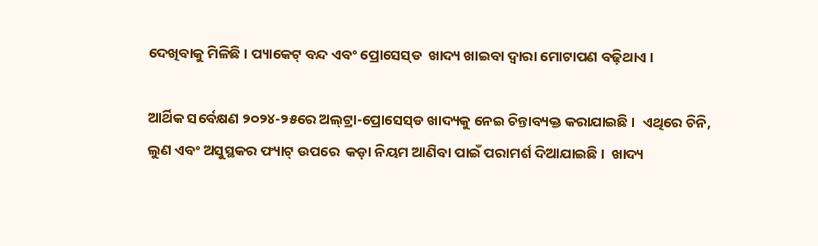ଦେଖିବାକୁ ମିଳିଛି । ପ୍ୟାକେଟ୍‌ ବନ୍ଦ ଏବଂ ପ୍ରୋସେସ୍‌ଡ  ଖାଦ୍ୟ ଖାଇବା ଦ୍ୱାରା ମୋଟାପଣ ବଢ଼ିଥାଏ ।

ଆର୍ଥିକ ସର୍ବେକ୍ଷଣ ୨୦୨୪-୨୫ରେ ଅଲ୍‌ଟ୍ରା-ପ୍ରୋସେସ୍‌ଡ ଖାଦ୍ୟକୁ ନେଇ ଚିନ୍ତାବ୍ୟକ୍ତ କରାଯାଇଛି ।  ଏଥିରେ ଚିନି, ଲୁଣ ଏବଂ ଅସୁସ୍ଥକର ଫ୍ୟାଟ୍‌ ଉପରେ  କଡ଼ା ନିୟମ ଆଣିବା ପାଇଁ ପରାମର୍ଶ ଦିଆଯାଇଛି ।  ଖାଦ୍ୟ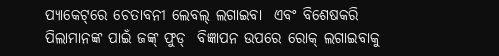ପ୍ୟାକେଟ୍‌ରେ ଚେତାବନୀ ଲେବଲ୍‌ ଲଗାଇବା  ଏବଂ ବିଶେଷକରି ପିଲାମାନଙ୍କ ପାଇଁ ଜଙ୍କ୍‌ ଫୁଡ୍‌  ବିଜ୍ଞାପନ ଉପରେ ରୋକ୍‌ ଲଗାଇବାକୁ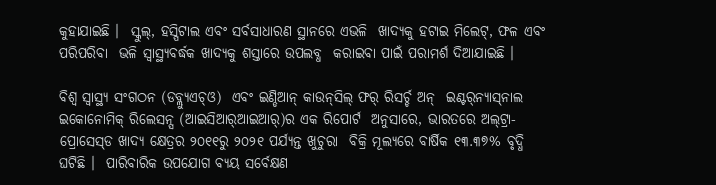କୁହାଯାଇଛି ।  ସ୍କୁଲ୍‌, ହସ୍ପିଟାଲ ଏବଂ ସର୍ବସାଧାରଣ ସ୍ଥାନରେ ଏଭଳି  ଖାଦ୍ୟକୁ ହଟାଇ ମିଲେଟ୍‌, ଫଳ ଏବଂ ପରିପରିବା  ଭଳି ସ୍ୱାସ୍ଥ୍ୟବର୍ଦ୍ଧକ ଖାଦ୍ୟକୁ ଶସ୍ତାରେ ଉପଲବ୍ଧ  କରାଇବା ପାଇଁ ପରାମର୍ଶ ଦିଆଯାଇଛି ।

ବିଶ୍ୱ ସ୍ୱାସ୍ଥ୍ୟ ସଂଗଠନ (ଡବ୍ଲ୍ୟୁଏଚ୍‌ଓ)  ଏବଂ ଇଣ୍ଡିଆନ୍‌ କାଉନ୍‌ସିଲ୍‌ ଫର୍‌ ରିସର୍ଚ୍ଚ ଅନ୍‌  ଇଣ୍ଟର୍‌ନ୍ୟାସ୍‌ନାଲ ଇକୋନୋମିକ୍‌ ରିଲେସନ୍ସ (ଆଇସିଆର୍‌ଆଇଆର୍‌)ର ଏକ ରିପୋର୍ଟ  ଅନୁସାରେ, ଭାରତରେ ଅଲ୍‌ଟ୍ରା-ପ୍ରୋସେସ୍‌ଡ ଖାଦ୍ୟ କ୍ଷେତ୍ରର ୨୦୧୧ରୁ ୨୦୨୧ ପର୍ଯ୍ୟନ୍ତ ଖୁଚୁରା  ବିକ୍ରି ମୂଲ୍ୟରେ ବାର୍ଷିକ ୧୩.୩୭% ବୃଦ୍ଧି ଘଟିଛି ।  ପାରିବାରିକ ଉପଯୋଗ ବ୍ୟୟ ସର୍ବେକ୍ଷଣ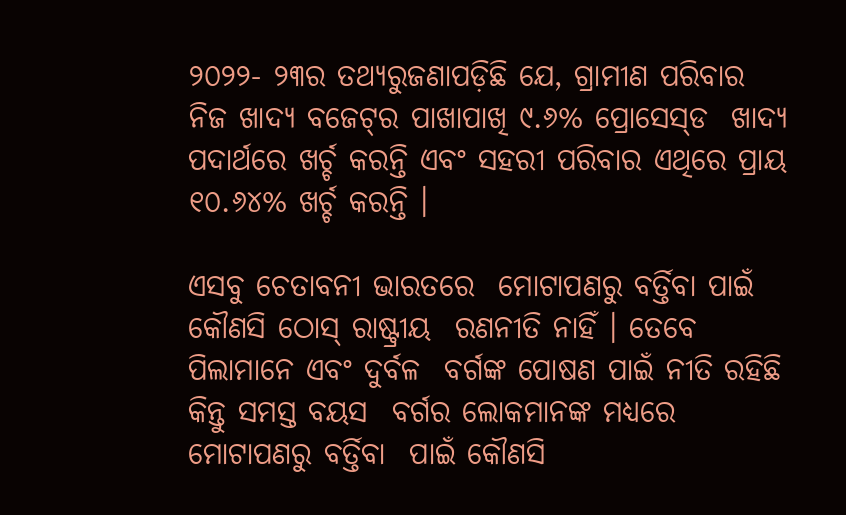୨୦୨୨- ୨୩ର ତଥ୍ୟରୁଜଣାପଡ଼ିଛି ଯେ, ଗ୍ରାମୀଣ ପରିବାର  ନିଜ ଖାଦ୍ୟ ବଜେଟ୍‌ର ପାଖାପାଖି ୯.୬% ପ୍ରୋସେସ୍‌ଡ  ଖାଦ୍ୟ ପଦାର୍ଥରେ ଖର୍ଚ୍ଚ କରନ୍ତି ଏବଂ ସହରୀ ପରିବାର ଏଥିରେ ପ୍ରାୟ ୧୦.୬୪% ଖର୍ଚ୍ଚ କରନ୍ତି ।

ଏସବୁ ଚେତାବନୀ ଭାରତରେ  ମୋଟାପଣରୁ ବର୍ତ୍ତିବା ପାଇଁ କୌଣସି ଠୋସ୍‌ ରାଷ୍ଟ୍ରୀୟ  ରଣନୀତି ନାହିଁ । ତେବେ ପିଲାମାନେ ଏବଂ ଦୁର୍ବଳ  ବର୍ଗଙ୍କ ପୋଷଣ ପାଇଁ ନୀତି ରହିଛି କିନ୍ତୁ ସମସ୍ତ ବୟସ  ବର୍ଗର ଲୋକମାନଙ୍କ ମଧ୍ୟରେ ମୋଟାପଣରୁ ବର୍ତ୍ତିବା  ପାଇଁ କୌଣସି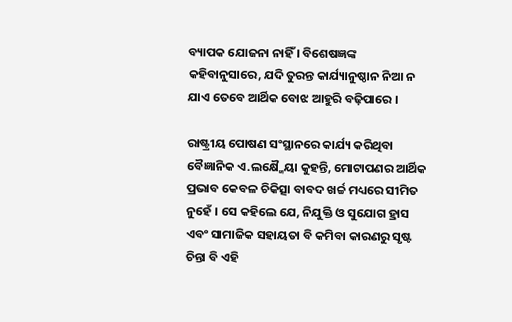ବ୍ୟାପକ ଯୋଜନା ନାହିଁ । ବିଶେଷଜ୍ଞଙ୍କ  କହିବାନୁସାରେ, ଯଦି ତୁରନ୍ତ କାର୍ଯ୍ୟାନୁଷ୍ଠାନ ନିଆ ନ  ଯାଏ ତେବେ ଆର୍ଥିକ ବୋଝ ଆହୁରି ବଢ଼ିପାରେ ।

ରାଷ୍ଟ୍ରୀୟ ପୋଷଣ ସଂସ୍ଥାନରେ କାର୍ଯ୍ୟ କରିଥିବା  ବୈଜ୍ଞାନିକ ଏ.ଲକ୍ଷ୍ମୈୟା କୁହନ୍ତି, ମୋଟାପଣର ଆର୍ଥିକ  ପ୍ରଭାବ କେବଳ ଚିକିତ୍ସା ବାବଦ ଖର୍ଚ୍ଚ ମଧ୍ୟରେ ସୀମିତ  ନୁହେଁ । ସେ କହିଲେ ଯେ, ନିଯୁକ୍ତି ଓ ସୁଯୋଗ ହ୍ରାସ  ଏବଂ ସାମାଜିକ ସହାୟତା ବି କମିବା କାରଣରୁ ସୃଷ୍ଟ  ଚିନ୍ତା ବି ଏହି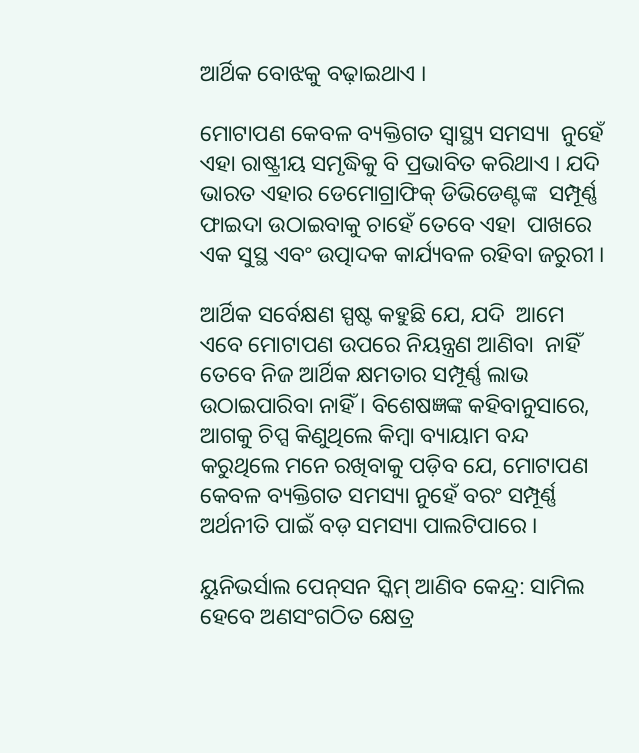ଆର୍ଥିକ ବୋଝକୁ ବଢ଼ାଇଥାଏ ।

ମୋଟାପଣ କେବଳ ବ୍ୟକ୍ତିଗତ ସ୍ୱାସ୍ଥ୍ୟ ସମସ୍ୟା  ନୁହେଁ ଏହା ରାଷ୍ଟ୍ରୀୟ ସମୃଦ୍ଧିକୁ ବି ପ୍ରଭାବିତ କରିଥାଏ । ଯଦି ଭାରତ ଏହାର ଡେମୋଗ୍ରାଫିକ୍‌ ଡିଭିଡେଣ୍ଟଙ୍କ  ସମ୍ପୂର୍ଣ୍ଣ ଫାଇଦା ଉଠାଇବାକୁ ଚାହେଁ ତେବେ ଏହା  ପାଖରେ ଏକ ସୁସ୍ଥ ଏବଂ ଉତ୍ପାଦକ କାର୍ଯ୍ୟବଳ ରହିବା ଜରୁରୀ ।

ଆର୍ଥିକ ସର୍ବେକ୍ଷଣ ସ୍ପଷ୍ଟ କହୁଛି ଯେ, ଯଦି  ଆମେ ଏବେ ମୋଟାପଣ ଉପରେ ନିୟନ୍ତ୍ରଣ ଆଣିବା  ନାହିଁ ତେବେ ନିଜ ଆର୍ଥିକ କ୍ଷମତାର ସମ୍ପୂର୍ଣ୍ଣ ଲାଭ  ଉଠାଇପାରିବା ନାହିଁ । ବିଶେଷଜ୍ଞଙ୍କ କହିବାନୁସାରେ,  ଆଗକୁ ଚିପ୍ସ କିଣୁଥିଲେ କିମ୍ବା ବ୍ୟାୟାମ ବନ୍ଦ  କରୁଥିଲେ ମନେ ରଖିବାକୁ ପଡ଼ିବ ଯେ, ମୋଟାପଣ  କେବଳ ବ୍ୟକ୍ତିଗତ ସମସ୍ୟା ନୁହେଁ ବରଂ ସମ୍ପୂର୍ଣ୍ଣ  ଅର୍ଥନୀତି ପାଇଁ ବଡ଼ ସମସ୍ୟା ପାଲଟିପାରେ ।

ୟୁନିଭର୍ସାଲ ପେନ୍‌ସନ ସ୍କିମ୍‌ ଆଣିବ କେନ୍ଦ୍ର: ସାମିଲ ହେବେ ଅଣସଂଗଠିତ କ୍ଷେତ୍ର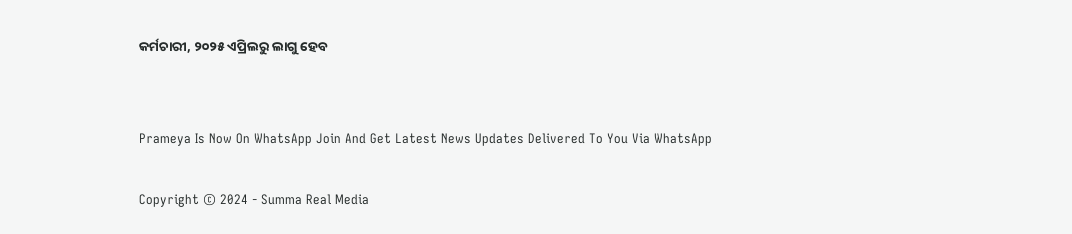କର୍ମଚାରୀ, ୨୦୨୫ ଏପ୍ରିଲରୁ ଲାଗୁ ହେବ


Prameya Is Now On WhatsApp Join And Get Latest News Updates Delivered To You Via WhatsApp

Copyright © 2024 - Summa Real Media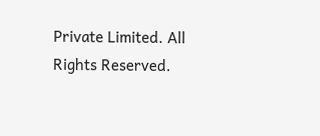Private Limited. All Rights Reserved.